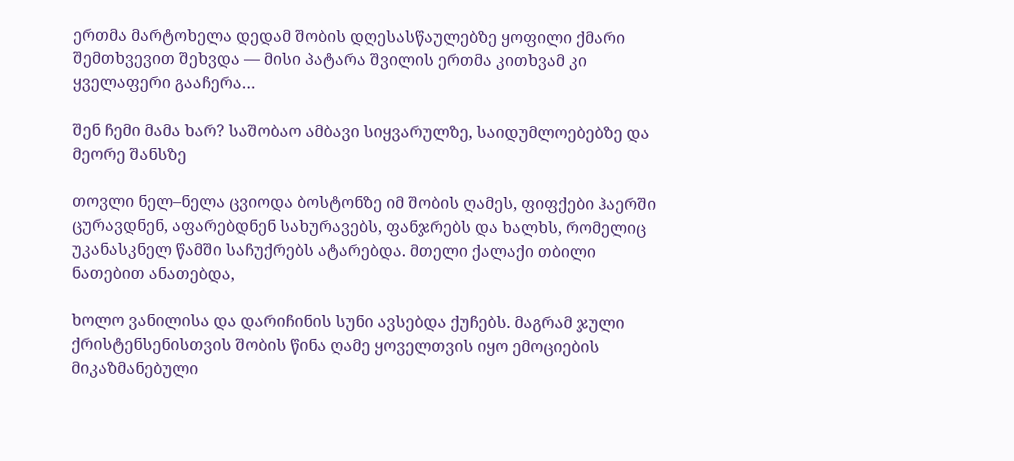ერთმა მარტოხელა დედამ შობის დღესასწაულებზე ყოფილი ქმარი შემთხვევით შეხვდა — მისი პატარა შვილის ერთმა კითხვამ კი ყველაფერი გააჩერა…

შენ ჩემი მამა ხარ? საშობაო ამბავი სიყვარულზე, საიდუმლოებებზე და მეორე შანსზე

თოვლი ნელ–ნელა ცვიოდა ბოსტონზე იმ შობის ღამეს, ფიფქები ჰაერში ცურავდნენ, აფარებდნენ სახურავებს, ფანჯრებს და ხალხს, რომელიც უკანასკნელ წამში საჩუქრებს ატარებდა. მთელი ქალაქი თბილი ნათებით ანათებდა,

ხოლო ვანილისა და დარიჩინის სუნი ავსებდა ქუჩებს. მაგრამ ჯული ქრისტენსენისთვის შობის წინა ღამე ყოველთვის იყო ემოციების მიკაზმანებული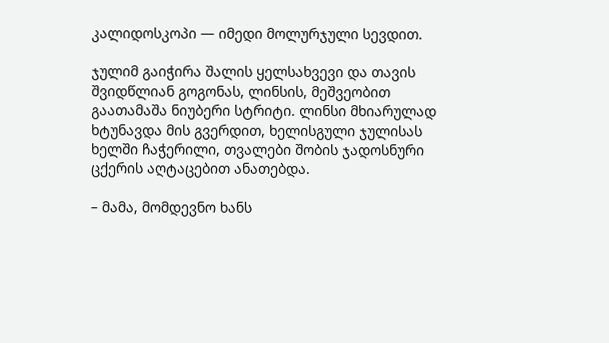კალიდოსკოპი — იმედი მოლურჯული სევდით.

ჯულიმ გაიჭირა შალის ყელსახვევი და თავის შვიდწლიან გოგონას, ლინსის, მეშვეობით გაათამაშა ნიუბერი სტრიტი. ლინსი მხიარულად ხტუნავდა მის გვერდით, ხელისგული ჯულისას ხელში ჩაჭერილი, თვალები შობის ჯადოსნური ცქერის აღტაცებით ანათებდა.

– მამა, მომდევნო ხანს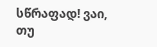სწრაფად! ვაი, თუ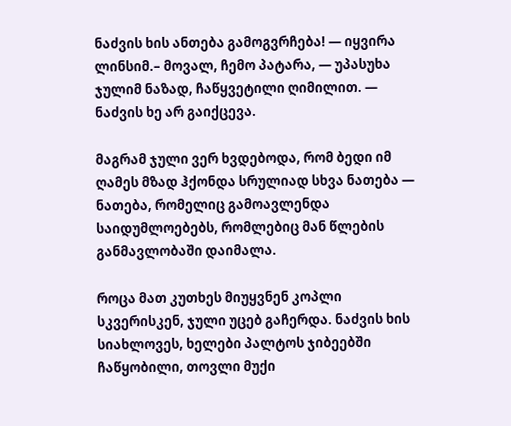ნაძვის ხის ანთება გამოგვრჩება! — იყვირა ლინსიმ.– მოვალ, ჩემო პატარა, — უპასუხა ჯულიმ ნაზად, ჩაწყვეტილი ღიმილით. — ნაძვის ხე არ გაიქცევა.

მაგრამ ჯული ვერ ხვდებოდა, რომ ბედი იმ ღამეს მზად ჰქონდა სრულიად სხვა ნათება — ნათება, რომელიც გამოავლენდა საიდუმლოებებს, რომლებიც მან წლების განმავლობაში დაიმალა.

როცა მათ კუთხეს მიუყვნენ კოპლი სკვერისკენ, ჯული უცებ გაჩერდა. ნაძვის ხის სიახლოვეს, ხელები პალტოს ჯიბეებში ჩაწყობილი, თოვლი მუქი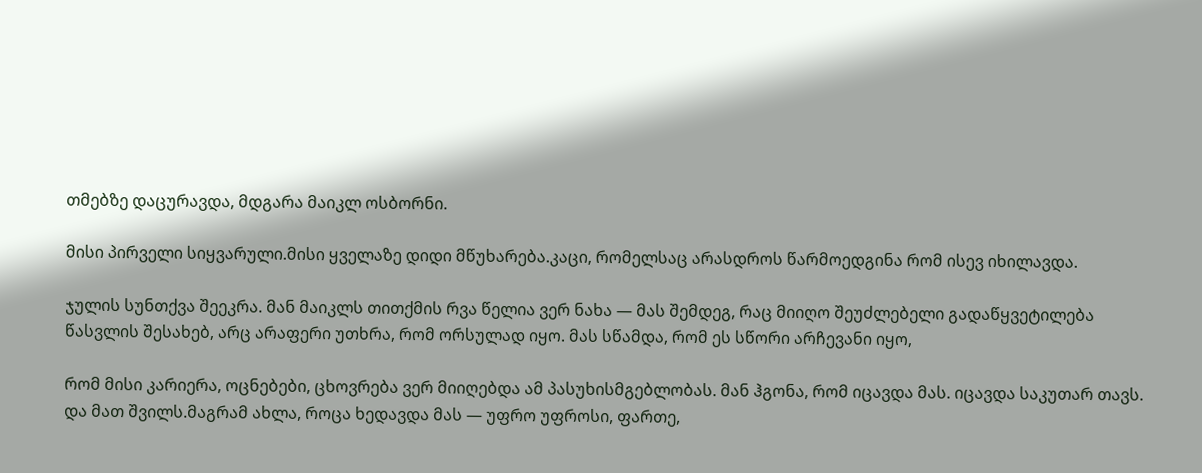თმებზე დაცურავდა, მდგარა მაიკლ ოსბორნი.

მისი პირველი სიყვარული.მისი ყველაზე დიდი მწუხარება.კაცი, რომელსაც არასდროს წარმოედგინა რომ ისევ იხილავდა.

ჯულის სუნთქვა შეეკრა. მან მაიკლს თითქმის რვა წელია ვერ ნახა — მას შემდეგ, რაც მიიღო შეუძლებელი გადაწყვეტილება წასვლის შესახებ, არც არაფერი უთხრა, რომ ორსულად იყო. მას სწამდა, რომ ეს სწორი არჩევანი იყო,

რომ მისი კარიერა, ოცნებები, ცხოვრება ვერ მიიღებდა ამ პასუხისმგებლობას. მან ჰგონა, რომ იცავდა მას. იცავდა საკუთარ თავს. და მათ შვილს.მაგრამ ახლა, როცა ხედავდა მას — უფრო უფროსი, ფართე,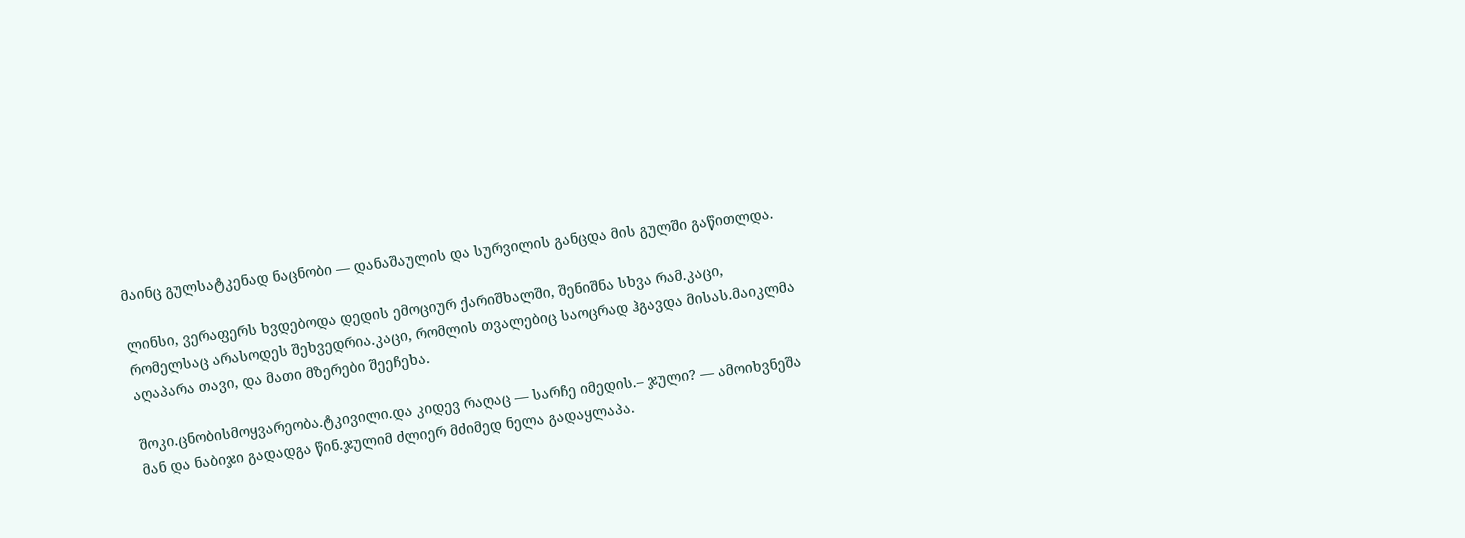მაინც გულსატკენად ნაცნობი — დანაშაულის და სურვილის განცდა მის გულში გაწითლდა.

ლინსი, ვერაფერს ხვდებოდა დედის ემოციურ ქარიშხალში, შენიშნა სხვა რამ.კაცი, რომელსაც არასოდეს შეხვედრია.კაცი, რომლის თვალებიც საოცრად ჰგავდა მისას.მაიკლმა აღაპარა თავი, და მათი მზერები შეეჩეხა.

შოკი.ცნობისმოყვარეობა.ტკივილი.და კიდევ რაღაც — სარჩე იმედის.– ჯული? — ამოიხვნეშა მან და ნაბიჯი გადადგა წინ.ჯულიმ ძლიერ მძიმედ ნელა გადაყლაპა.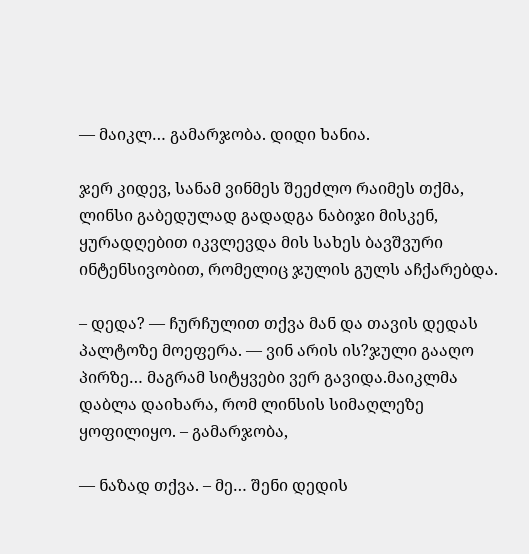— მაიკლ… გამარჯობა. დიდი ხანია.

ჯერ კიდევ, სანამ ვინმეს შეეძლო რაიმეს თქმა, ლინსი გაბედულად გადადგა ნაბიჯი მისკენ, ყურადღებით იკვლევდა მის სახეს ბავშვური ინტენსივობით, რომელიც ჯულის გულს აჩქარებდა.

– დედა? — ჩურჩულით თქვა მან და თავის დედას პალტოზე მოეფერა. — ვინ არის ის?ჯული გააღო პირზე… მაგრამ სიტყვები ვერ გავიდა.მაიკლმა დაბლა დაიხარა, რომ ლინსის სიმაღლეზე ყოფილიყო. – გამარჯობა,

— ნაზად თქვა. – მე… შენი დედის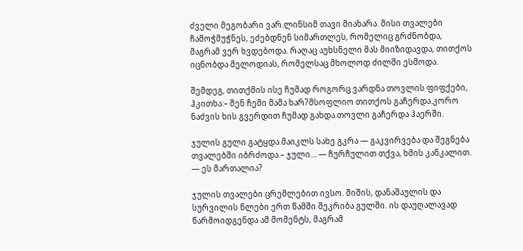ძველი მეგობარი ვარ.ლინსიმ თავი მიახარა. მისი თვალები ჩამოჭმუჭნეს, ეძებდნენ სიმართლეს, რომელიც გრძნობდა, მაგრამ ვერ ხვდებოდა. რაღაც აუხსნელი მას მიიზიდავდა, თითქოს იცნობდა მელოდიას, რომელსაც მხოლოდ ძილში ესმოდა.

შემდეგ, თითქმის ისე ჩუმად როგორც ვარდნა თოვლის ფიფქები, ჰკითხა:– შენ ჩემი მამა ხარ?მსოფლიო თითქოს გაჩერდა.კორო ნაძვის ხის გვერდით ჩუმად გახდა.თოვლი გაჩერდა ჰაერში.

ჯულის გული გატყდა.მაიკლს სახე გკრა — გაკვირვება და შეგნება თვალებში იბრძოდა.– ჯული… — ჩურჩულით თქვა, ხმის კანკალით. — ეს მართალია?

ჯულის თვალები ცრემლებით ივსო. შიშის, დანაშაულის და სურვილის წლები ერთ წამში შეკრიბა გულში. ის დაუღალავად წარმოიდგენდა ამ მომენტს, მაგრამ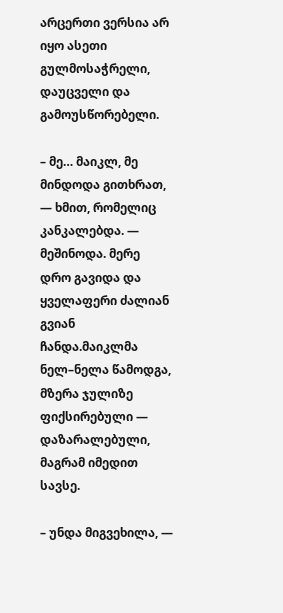არცერთი ვერსია არ იყო ასეთი გულმოსაჭრელი, დაუცველი და გამოუსწორებელი.

– მე… მაიკლ, მე მინდოდა გითხრათ, — ხმით, რომელიც კანკალებდა. — მეშინოდა. მერე დრო გავიდა და ყველაფერი ძალიან გვიან ჩანდა.მაიკლმა ნელ–ნელა წამოდგა, მზერა ჯულიზე ფიქსირებული — დაზარალებული, მაგრამ იმედით სავსე.

– უნდა მიგვეხილა, —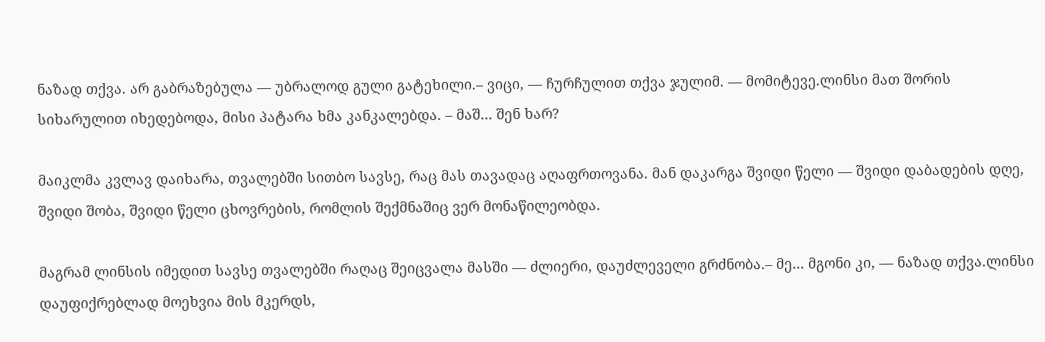ნაზად თქვა. არ გაბრაზებულა — უბრალოდ გული გატეხილი.– ვიცი, — ჩურჩულით თქვა ჯულიმ. — მომიტევე.ლინსი მათ შორის სიხარულით იხედებოდა, მისი პატარა ხმა კანკალებდა. – მაშ… შენ ხარ?

მაიკლმა კვლავ დაიხარა, თვალებში სითბო სავსე, რაც მას თავადაც აღაფრთოვანა. მან დაკარგა შვიდი წელი — შვიდი დაბადების დღე, შვიდი შობა, შვიდი წელი ცხოვრების, რომლის შექმნაშიც ვერ მონაწილეობდა.

მაგრამ ლინსის იმედით სავსე თვალებში რაღაც შეიცვალა მასში — ძლიერი, დაუძლეველი გრძნობა.– მე… მგონი კი, — ნაზად თქვა.ლინსი დაუფიქრებლად მოეხვია მის მკერდს,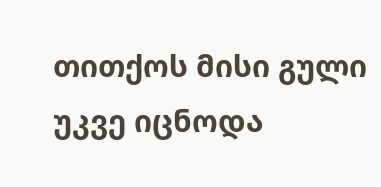თითქოს მისი გული უკვე იცნოდა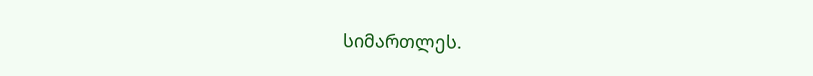სიმართლეს.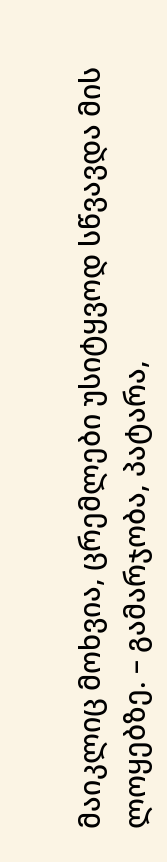მაიკლიც მოხვია, ცრემლები უსიტყვოდ სწვავდა მის ლოყებზე. – გამარჯობა, პატარა,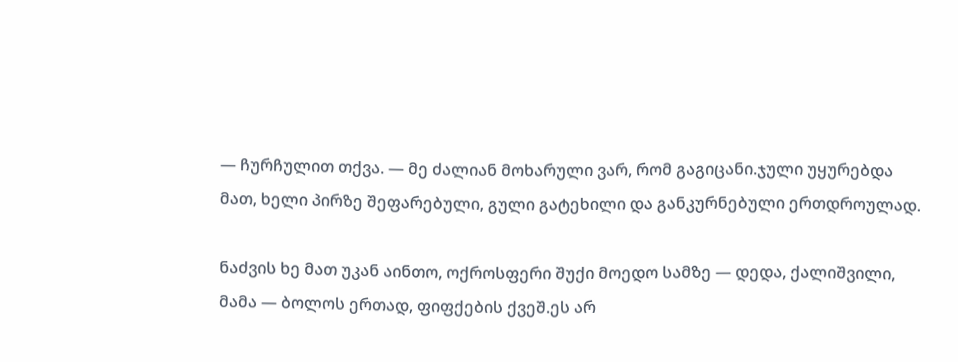— ჩურჩულით თქვა. — მე ძალიან მოხარული ვარ, რომ გაგიცანი.ჯული უყურებდა მათ, ხელი პირზე შეფარებული, გული გატეხილი და განკურნებული ერთდროულად.

ნაძვის ხე მათ უკან აინთო, ოქროსფერი შუქი მოედო სამზე — დედა, ქალიშვილი, მამა — ბოლოს ერთად, ფიფქების ქვეშ.ეს არ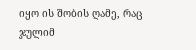იყო ის შობის ღამე, რაც ჯულიმ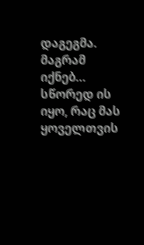დაგეგმა. მაგრამ იქნებ… სწორედ ის იყო, რაც მას ყოველთვის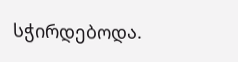სჭირდებოდა.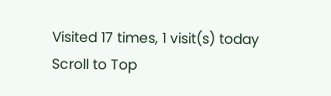Visited 17 times, 1 visit(s) today
Scroll to Top